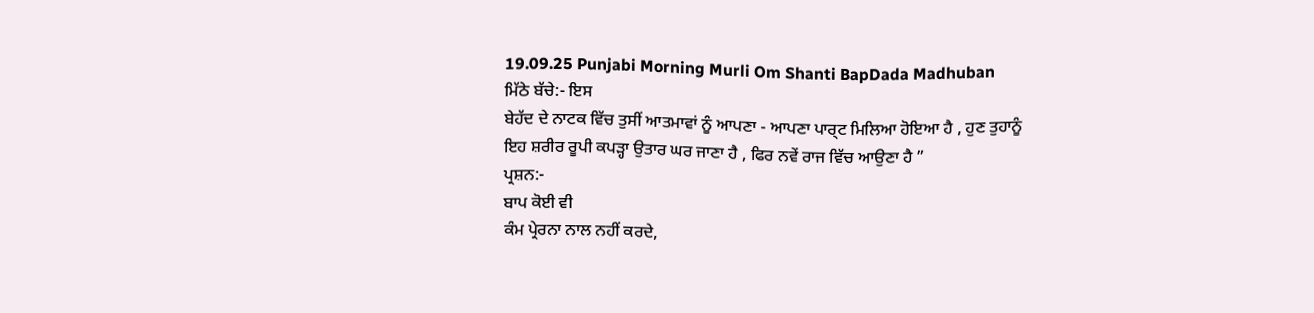19.09.25 Punjabi Morning Murli Om Shanti BapDada Madhuban
ਮਿੱਠੇ ਬੱਚੇ:- ਇਸ
ਬੇਹੱਦ ਦੇ ਨਾਟਕ ਵਿੱਚ ਤੁਸੀਂ ਆਤਮਾਵਾਂ ਨੂੰ ਆਪਣਾ - ਆਪਣਾ ਪਾਰ੍ਟ ਮਿਲਿਆ ਹੋਇਆ ਹੈ , ਹੁਣ ਤੁਹਾਨੂੰ
ਇਹ ਸ਼ਰੀਰ ਰੂਪੀ ਕਪੜ੍ਹਾ ਉਤਾਰ ਘਰ ਜਾਣਾ ਹੈ , ਫਿਰ ਨਵੇਂ ਰਾਜ ਵਿੱਚ ਆਉਣਾ ਹੈ ”
ਪ੍ਰਸ਼ਨ:-
ਬਾਪ ਕੋਈ ਵੀ
ਕੰਮ ਪ੍ਰੇਰਨਾ ਨਾਲ ਨਹੀਂ ਕਰਦੇ,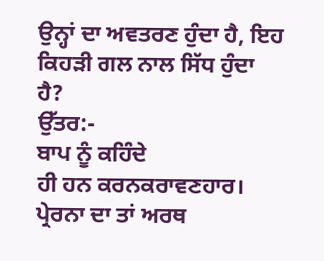ਉਨ੍ਹਾਂ ਦਾ ਅਵਤਰਣ ਹੁੰਦਾ ਹੈ, ਇਹ ਕਿਹੜੀ ਗਲ ਨਾਲ ਸਿੱਧ ਹੁੰਦਾ
ਹੈ?
ਉੱਤਰ:-
ਬਾਪ ਨੂੰ ਕਹਿੰਦੇ
ਹੀ ਹਨ ਕਰਨਕਰਾਵਣਹਾਰ। ਪ੍ਰੇਰਨਾ ਦਾ ਤਾਂ ਅਰਥ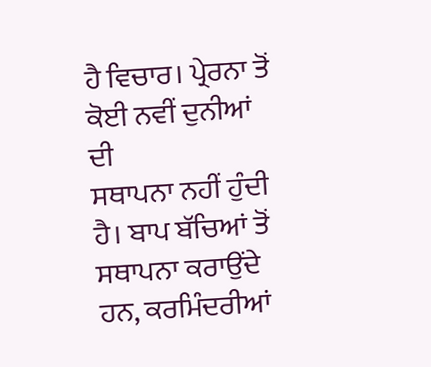ਹੈ ਵਿਚਾਰ। ਪ੍ਰੇਰਨਾ ਤੋਂ ਕੋਈ ਨਵੀਂ ਦੁਨੀਆਂ ਦੀ
ਸਥਾਪਨਾ ਨਹੀਂ ਹੁੰਦੀ ਹੈ। ਬਾਪ ਬੱਚਿਆਂ ਤੋਂ ਸਥਾਪਨਾ ਕਰਾਉਂਦੇ ਹਨ, ਕਰਮਿੰਦਰੀਆਂ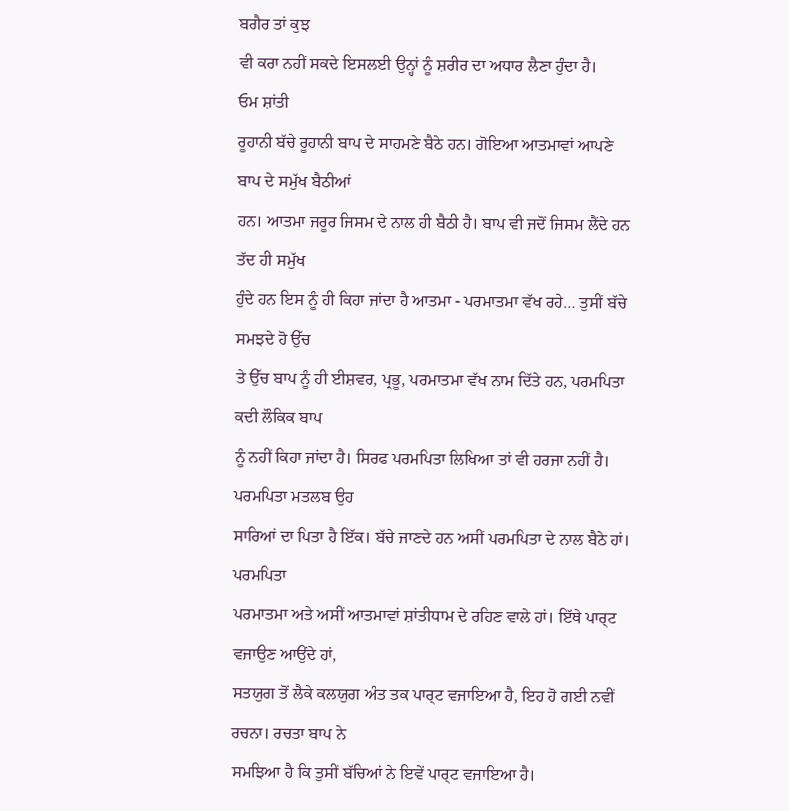ਬਗੈਰ ਤਾਂ ਕੁਝ
ਵੀ ਕਰਾ ਨਹੀਂ ਸਕਦੇ ਇਸਲਈ ਉਨ੍ਹਾਂ ਨੂੰ ਸ਼ਰੀਰ ਦਾ ਅਧਾਰ ਲੈਣਾ ਹੁੰਦਾ ਹੈ।
ਓਮ ਸ਼ਾਂਤੀ
ਰੂਹਾਨੀ ਬੱਚੇ ਰੂਹਾਨੀ ਬਾਪ ਦੇ ਸਾਹਮਣੇ ਬੈਠੇ ਹਨ। ਗੋਇਆ ਆਤਮਾਵਾਂ ਆਪਣੇ ਬਾਪ ਦੇ ਸਮੁੱਖ ਬੈਠੀਆਂ
ਹਨ। ਆਤਮਾ ਜਰੂਰ ਜਿਸਮ ਦੇ ਨਾਲ ਹੀ ਬੈਠੀ ਹੈ। ਬਾਪ ਵੀ ਜਦੋਂ ਜਿਸਮ ਲੈਂਦੇ ਹਨ ਤੱਦ ਹੀ ਸਮੁੱਖ
ਹੁੰਦੇ ਹਨ ਇਸ ਨੂੰ ਹੀ ਕਿਹਾ ਜਾਂਦਾ ਹੈ ਆਤਮਾ - ਪਰਮਾਤਮਾ ਵੱਖ ਰਹੇ… ਤੁਸੀਂ ਬੱਚੇ ਸਮਝਦੇ ਹੋ ਉੱਚ
ਤੇ ਉੱਚ ਬਾਪ ਨੂੰ ਹੀ ਈਸ਼ਵਰ, ਪ੍ਰਭੂ, ਪਰਮਾਤਮਾ ਵੱਖ ਨਾਮ ਦਿੱਤੇ ਹਨ, ਪਰਮਪਿਤਾ ਕਦੀ ਲੌਕਿਕ ਬਾਪ
ਨੂੰ ਨਹੀਂ ਕਿਹਾ ਜਾਂਦਾ ਹੈ। ਸਿਰਫ ਪਰਮਪਿਤਾ ਲਿਖਿਆ ਤਾਂ ਵੀ ਹਰਜਾ ਨਹੀਂ ਹੈ। ਪਰਮਪਿਤਾ ਮਤਲਬ ਉਹ
ਸਾਰਿਆਂ ਦਾ ਪਿਤਾ ਹੈ ਇੱਕ। ਬੱਚੇ ਜਾਣਦੇ ਹਨ ਅਸੀਂ ਪਰਮਪਿਤਾ ਦੇ ਨਾਲ ਬੈਠੇ ਹਾਂ। ਪਰਮਪਿਤਾ
ਪਰਮਾਤਮਾ ਅਤੇ ਅਸੀਂ ਆਤਮਾਵਾਂ ਸ਼ਾਂਤੀਧਾਮ ਦੇ ਰਹਿਣ ਵਾਲੇ ਹਾਂ। ਇੱਥੇ ਪਾਰ੍ਟ ਵਜਾਉਣ ਆਉਂਦੇ ਹਾਂ,
ਸਤਯੁਗ ਤੋਂ ਲੈਕੇ ਕਲਯੁਗ ਅੰਤ ਤਕ ਪਾਰ੍ਟ ਵਜਾਇਆ ਹੈ, ਇਹ ਹੋ ਗਈ ਨਵੀਂ ਰਚਨਾ। ਰਚਤਾ ਬਾਪ ਨੇ
ਸਮਝਿਆ ਹੈ ਕਿ ਤੁਸੀਂ ਬੱਚਿਆਂ ਨੇ ਇਵੇਂ ਪਾਰ੍ਟ ਵਜਾਇਆ ਹੈ।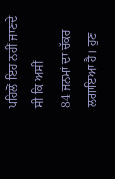ਪਹਿਲੋਂ ਇਹ ਨਹੀਂ ਜਾਣਦੇ ਸੀ ਕਿ ਅਸੀਂ
84 ਜਨਮਾਂ ਦਾ ਚੱਕਰ ਲਗਾਇਆ ਹੈ। ਹੁਣ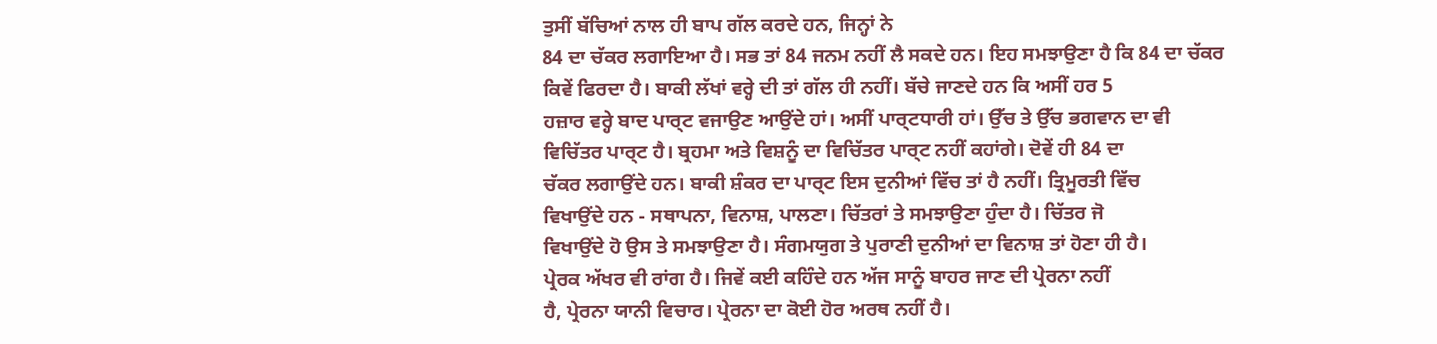ਤੁਸੀਂ ਬੱਚਿਆਂ ਨਾਲ ਹੀ ਬਾਪ ਗੱਲ ਕਰਦੇ ਹਨ, ਜਿਨ੍ਹਾਂ ਨੇ
84 ਦਾ ਚੱਕਰ ਲਗਾਇਆ ਹੈ। ਸਭ ਤਾਂ 84 ਜਨਮ ਨਹੀਂ ਲੈ ਸਕਦੇ ਹਨ। ਇਹ ਸਮਝਾਉਣਾ ਹੈ ਕਿ 84 ਦਾ ਚੱਕਰ
ਕਿਵੇਂ ਫਿਰਦਾ ਹੈ। ਬਾਕੀ ਲੱਖਾਂ ਵਰ੍ਹੇ ਦੀ ਤਾਂ ਗੱਲ ਹੀ ਨਹੀਂ। ਬੱਚੇ ਜਾਣਦੇ ਹਨ ਕਿ ਅਸੀਂ ਹਰ 5
ਹਜ਼ਾਰ ਵਰ੍ਹੇ ਬਾਦ ਪਾਰ੍ਟ ਵਜਾਉਣ ਆਉਂਦੇ ਹਾਂ। ਅਸੀਂ ਪਾਰ੍ਟਧਾਰੀ ਹਾਂ। ਉੱਚ ਤੇ ਉੱਚ ਭਗਵਾਨ ਦਾ ਵੀ
ਵਿਚਿੱਤਰ ਪਾਰ੍ਟ ਹੈ। ਬ੍ਰਹਮਾ ਅਤੇ ਵਿਸ਼ਨੂੰ ਦਾ ਵਿਚਿੱਤਰ ਪਾਰ੍ਟ ਨਹੀਂ ਕਹਾਂਗੇ। ਦੋਵੇਂ ਹੀ 84 ਦਾ
ਚੱਕਰ ਲਗਾਉਂਦੇ ਹਨ। ਬਾਕੀ ਸ਼ੰਕਰ ਦਾ ਪਾਰ੍ਟ ਇਸ ਦੁਨੀਆਂ ਵਿੱਚ ਤਾਂ ਹੈ ਨਹੀਂ। ਤ੍ਰਿਮੂਰਤੀ ਵਿੱਚ
ਵਿਖਾਉਂਦੇ ਹਨ - ਸਥਾਪਨਾ, ਵਿਨਾਸ਼, ਪਾਲਣਾ। ਚਿੱਤਰਾਂ ਤੇ ਸਮਝਾਉਣਾ ਹੁੰਦਾ ਹੈ। ਚਿੱਤਰ ਜੋ
ਵਿਖਾਉਂਦੇ ਹੋ ਉਸ ਤੇ ਸਮਝਾਉਣਾ ਹੈ। ਸੰਗਮਯੁਗ ਤੇ ਪੁਰਾਣੀ ਦੁਨੀਆਂ ਦਾ ਵਿਨਾਸ਼ ਤਾਂ ਹੋਣਾ ਹੀ ਹੈ।
ਪ੍ਰੇਰਕ ਅੱਖਰ ਵੀ ਰਾਂਗ ਹੈ। ਜਿਵੇਂ ਕਈ ਕਹਿੰਦੇ ਹਨ ਅੱਜ ਸਾਨੂੰ ਬਾਹਰ ਜਾਣ ਦੀ ਪ੍ਰੇਰਨਾ ਨਹੀਂ
ਹੈ, ਪ੍ਰੇਰਨਾ ਯਾਨੀ ਵਿਚਾਰ। ਪ੍ਰੇਰਨਾ ਦਾ ਕੋਈ ਹੋਰ ਅਰਥ ਨਹੀਂ ਹੈ।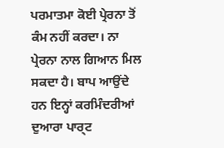ਪਰਮਾਤਮਾ ਕੋਈ ਪ੍ਰੇਰਨਾ ਤੋਂ
ਕੰਮ ਨਹੀਂ ਕਰਦਾ। ਨਾ ਪ੍ਰੇਰਨਾ ਨਾਲ ਗਿਆਨ ਮਿਲ ਸਕਦਾ ਹੈ। ਬਾਪ ਆਉਂਦੇ ਹਨ ਇਨ੍ਹਾਂ ਕਰਮਿੰਦਰੀਆਂ
ਦੁਆਰਾ ਪਾਰ੍ਟ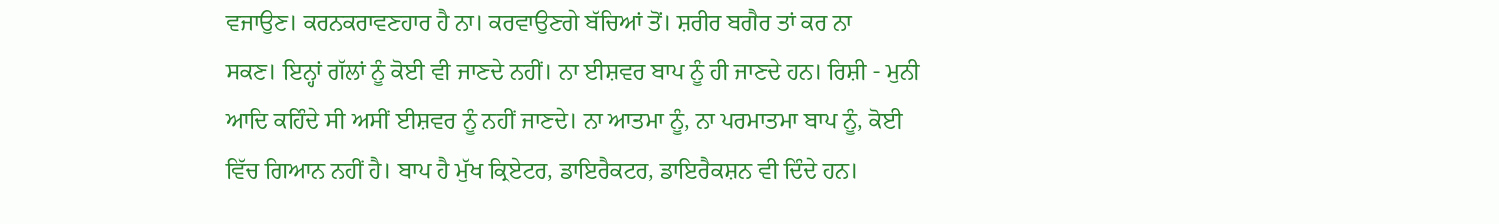ਵਜਾਉਣ। ਕਰਨਕਰਾਵਣਹਾਰ ਹੈ ਨਾ। ਕਰਵਾਉਣਗੇ ਬੱਚਿਆਂ ਤੋਂ। ਸ਼ਰੀਰ ਬਗੈਰ ਤਾਂ ਕਰ ਨਾ
ਸਕਣ। ਇਨ੍ਹਾਂ ਗੱਲਾਂ ਨੂੰ ਕੋਈ ਵੀ ਜਾਣਦੇ ਨਹੀਂ। ਨਾ ਈਸ਼ਵਰ ਬਾਪ ਨੂੰ ਹੀ ਜਾਣਦੇ ਹਨ। ਰਿਸ਼ੀ - ਮੁਨੀ
ਆਦਿ ਕਹਿੰਦੇ ਸੀ ਅਸੀਂ ਈਸ਼ਵਰ ਨੂੰ ਨਹੀਂ ਜਾਣਦੇ। ਨਾ ਆਤਮਾ ਨੂੰ, ਨਾ ਪਰਮਾਤਮਾ ਬਾਪ ਨੂੰ, ਕੋਈ
ਵਿੱਚ ਗਿਆਨ ਨਹੀਂ ਹੈ। ਬਾਪ ਹੈ ਮੁੱਖ ਕ੍ਰਿਏਟਰ, ਡਾਇਰੈਕਟਰ, ਡਾਇਰੈਕਸ਼ਨ ਵੀ ਦਿੰਦੇ ਹਨ।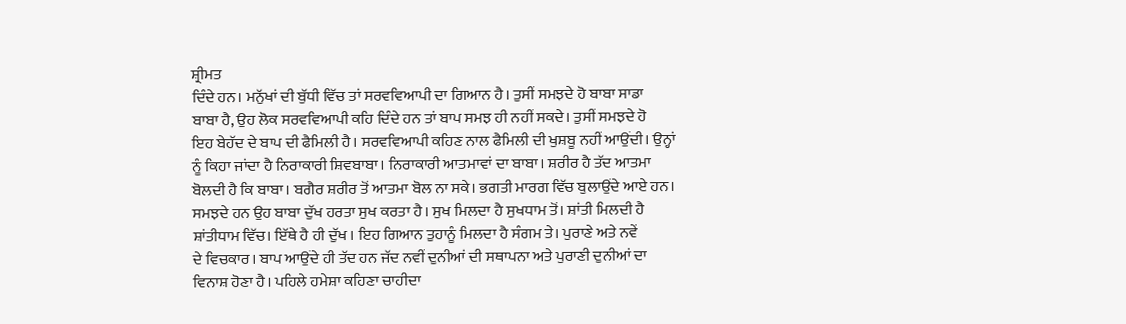ਸ਼੍ਰੀਮਤ
ਦਿੰਦੇ ਹਨ। ਮਨੁੱਖਾਂ ਦੀ ਬੁੱਧੀ ਵਿੱਚ ਤਾਂ ਸਰਵਵਿਆਪੀ ਦਾ ਗਿਆਨ ਹੈ। ਤੁਸੀਂ ਸਮਝਦੇ ਹੋ ਬਾਬਾ ਸਾਡਾ
ਬਾਬਾ ਹੈ, ਉਹ ਲੋਕ ਸਰਵਵਿਆਪੀ ਕਹਿ ਦਿੰਦੇ ਹਨ ਤਾਂ ਬਾਪ ਸਮਝ ਹੀ ਨਹੀਂ ਸਕਦੇ। ਤੁਸੀਂ ਸਮਝਦੇ ਹੋ
ਇਹ ਬੇਹੱਦ ਦੇ ਬਾਪ ਦੀ ਫੈਮਿਲੀ ਹੈ। ਸਰਵਵਿਆਪੀ ਕਹਿਣ ਨਾਲ ਫੈਮਿਲੀ ਦੀ ਖੁਸ਼ਬੂ ਨਹੀਂ ਆਉਂਦੀ। ਉਨ੍ਹਾਂ
ਨੂੰ ਕਿਹਾ ਜਾਂਦਾ ਹੈ ਨਿਰਾਕਾਰੀ ਸ਼ਿਵਬਾਬਾ। ਨਿਰਾਕਾਰੀ ਆਤਮਾਵਾਂ ਦਾ ਬਾਬਾ। ਸ਼ਰੀਰ ਹੈ ਤੱਦ ਆਤਮਾ
ਬੋਲਦੀ ਹੈ ਕਿ ਬਾਬਾ। ਬਗੈਰ ਸ਼ਰੀਰ ਤੋਂ ਆਤਮਾ ਬੋਲ ਨਾ ਸਕੇ। ਭਗਤੀ ਮਾਰਗ ਵਿੱਚ ਬੁਲਾਉਂਦੇ ਆਏ ਹਨ।
ਸਮਝਦੇ ਹਨ ਉਹ ਬਾਬਾ ਦੁੱਖ ਹਰਤਾ ਸੁਖ ਕਰਤਾ ਹੈ। ਸੁਖ ਮਿਲਦਾ ਹੈ ਸੁਖਧਾਮ ਤੋਂ। ਸ਼ਾਂਤੀ ਮਿਲਦੀ ਹੈ
ਸ਼ਾਂਤੀਧਾਮ ਵਿੱਚ। ਇੱਥੇ ਹੈ ਹੀ ਦੁੱਖ । ਇਹ ਗਿਆਨ ਤੁਹਾਨੂੰ ਮਿਲਦਾ ਹੈ ਸੰਗਮ ਤੇ। ਪੁਰਾਣੇ ਅਤੇ ਨਵੇਂ
ਦੇ ਵਿਚਕਾਰ। ਬਾਪ ਆਉਂਦੇ ਹੀ ਤੱਦ ਹਨ ਜੱਦ ਨਵੀਂ ਦੁਨੀਆਂ ਦੀ ਸਥਾਪਨਾ ਅਤੇ ਪੁਰਾਣੀ ਦੁਨੀਆਂ ਦਾ
ਵਿਨਾਸ਼ ਹੋਣਾ ਹੈ। ਪਹਿਲੇ ਹਮੇਸ਼ਾ ਕਹਿਣਾ ਚਾਹੀਦਾ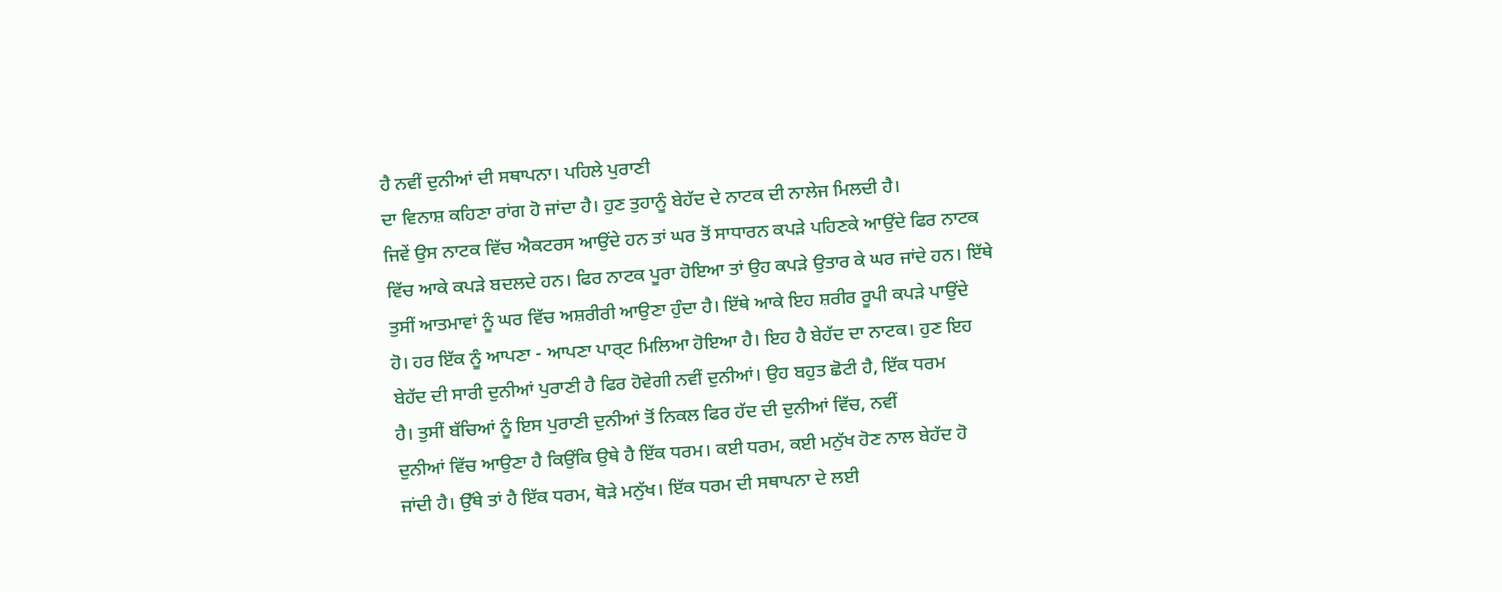ਹੈ ਨਵੀਂ ਦੁਨੀਆਂ ਦੀ ਸਥਾਪਨਾ। ਪਹਿਲੇ ਪੁਰਾਣੀ
ਦਾ ਵਿਨਾਸ਼ ਕਹਿਣਾ ਰਾਂਗ ਹੋ ਜਾਂਦਾ ਹੈ। ਹੁਣ ਤੁਹਾਨੂੰ ਬੇਹੱਦ ਦੇ ਨਾਟਕ ਦੀ ਨਾਲੇਜ ਮਿਲਦੀ ਹੈ।
ਜਿਵੇਂ ਉਸ ਨਾਟਕ ਵਿੱਚ ਐਕਟਰਸ ਆਉਂਦੇ ਹਨ ਤਾਂ ਘਰ ਤੋਂ ਸਾਧਾਰਨ ਕਪੜੇ ਪਹਿਣਕੇ ਆਉਂਦੇ ਫਿਰ ਨਾਟਕ
ਵਿੱਚ ਆਕੇ ਕਪੜੇ ਬਦਲਦੇ ਹਨ। ਫਿਰ ਨਾਟਕ ਪੂਰਾ ਹੋਇਆ ਤਾਂ ਉਹ ਕਪੜੇ ਉਤਾਰ ਕੇ ਘਰ ਜਾਂਦੇ ਹਨ। ਇੱਥੇ
ਤੁਸੀਂ ਆਤਮਾਵਾਂ ਨੂੰ ਘਰ ਵਿੱਚ ਅਸ਼ਰੀਰੀ ਆਉਣਾ ਹੁੰਦਾ ਹੈ। ਇੱਥੇ ਆਕੇ ਇਹ ਸ਼ਰੀਰ ਰੂਪੀ ਕਪੜੇ ਪਾਉਂਦੇ
ਹੋ। ਹਰ ਇੱਕ ਨੂੰ ਆਪਣਾ - ਆਪਣਾ ਪਾਰ੍ਟ ਮਿਲਿਆ ਹੋਇਆ ਹੈ। ਇਹ ਹੈ ਬੇਹੱਦ ਦਾ ਨਾਟਕ। ਹੁਣ ਇਹ
ਬੇਹੱਦ ਦੀ ਸਾਰੀ ਦੁਨੀਆਂ ਪੁਰਾਣੀ ਹੈ ਫਿਰ ਹੋਵੇਗੀ ਨਵੀਂ ਦੁਨੀਆਂ। ਉਹ ਬਹੁਤ ਛੋਟੀ ਹੈ, ਇੱਕ ਧਰਮ
ਹੈ। ਤੁਸੀਂ ਬੱਚਿਆਂ ਨੂੰ ਇਸ ਪੁਰਾਣੀ ਦੁਨੀਆਂ ਤੋਂ ਨਿਕਲ ਫਿਰ ਹੱਦ ਦੀ ਦੁਨੀਆਂ ਵਿੱਚ, ਨਵੀਂ
ਦੁਨੀਆਂ ਵਿੱਚ ਆਉਣਾ ਹੈ ਕਿਉਂਕਿ ਉਥੇ ਹੈ ਇੱਕ ਧਰਮ। ਕਈ ਧਰਮ, ਕਈ ਮਨੁੱਖ ਹੋਣ ਨਾਲ ਬੇਹੱਦ ਹੋ
ਜਾਂਦੀ ਹੈ। ਉੱਥੇ ਤਾਂ ਹੈ ਇੱਕ ਧਰਮ, ਥੋੜੇ ਮਨੁੱਖ। ਇੱਕ ਧਰਮ ਦੀ ਸਥਾਪਨਾ ਦੇ ਲਈ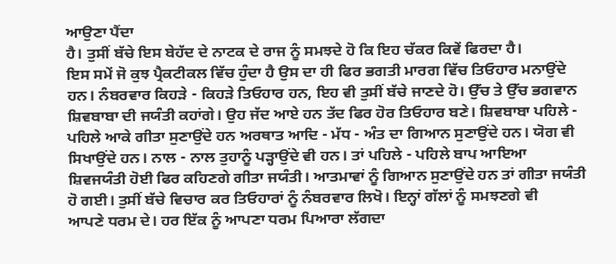ਆਉਣਾ ਪੈਂਦਾ
ਹੈ। ਤੁਸੀਂ ਬੱਚੇ ਇਸ ਬੇਹੱਦ ਦੇ ਨਾਟਕ ਦੇ ਰਾਜ ਨੂੰ ਸਮਝਦੇ ਹੋ ਕਿ ਇਹ ਚੱਕਰ ਕਿਵੇਂ ਫਿਰਦਾ ਹੈ।
ਇਸ ਸਮੇਂ ਜੋ ਕੁਝ ਪ੍ਰੈਕਟੀਕਲ ਵਿੱਚ ਹੁੰਦਾ ਹੈ ਉਸ ਦਾ ਹੀ ਫਿਰ ਭਗਤੀ ਮਾਰਗ ਵਿੱਚ ਤਿਓਹਾਰ ਮਨਾਉਂਦੇ
ਹਨ। ਨੰਬਰਵਾਰ ਕਿਹੜੇ - ਕਿਹੜੇ ਤਿਓਹਾਰ ਹਨ, ਇਹ ਵੀ ਤੁਸੀਂ ਬੱਚੇ ਜਾਣਦੇ ਹੋ। ਉੱਚ ਤੇ ਉੱਚ ਭਗਵਾਨ
ਸ਼ਿਵਬਾਬਾ ਦੀ ਜਯੰਤੀ ਕਹਾਂਗੇ। ਉਹ ਜੱਦ ਆਏ ਹਨ ਤੱਦ ਫਿਰ ਹੋਰ ਤਿਓਹਾਰ ਬਣੇ। ਸ਼ਿਵਬਾਬਾ ਪਹਿਲੇ -
ਪਹਿਲੇ ਆਕੇ ਗੀਤਾ ਸੁਣਾਉਂਦੇ ਹਨ ਅਰਥਾਤ ਆਦਿ - ਮੱਧ - ਅੰਤ ਦਾ ਗਿਆਨ ਸੁਣਾਉਂਦੇ ਹਨ। ਯੋਗ ਵੀ
ਸਿਖਾਉਂਦੇ ਹਨ। ਨਾਲ - ਨਾਲ ਤੁਹਾਨੂੰ ਪੜ੍ਹਾਉਂਦੇ ਵੀ ਹਨ। ਤਾਂ ਪਹਿਲੇ - ਪਹਿਲੇ ਬਾਪ ਆਇਆ
ਸ਼ਿਵਜਯੰਤੀ ਹੋਈ ਫਿਰ ਕਹਿਣਗੇ ਗੀਤਾ ਜਯੰਤੀ। ਆਤਮਾਵਾਂ ਨੂੰ ਗਿਆਨ ਸੁਣਾਉਂਦੇ ਹਨ ਤਾਂ ਗੀਤਾ ਜਯੰਤੀ
ਹੋ ਗਈ। ਤੁਸੀਂ ਬੱਚੇ ਵਿਚਾਰ ਕਰ ਤਿਓਹਾਰਾਂ ਨੂੰ ਨੰਬਰਵਾਰ ਲਿਖੋ। ਇਨ੍ਹਾਂ ਗੱਲਾਂ ਨੂੰ ਸਮਝਣਗੇ ਵੀ
ਆਪਣੇ ਧਰਮ ਦੇ। ਹਰ ਇੱਕ ਨੂੰ ਆਪਣਾ ਧਰਮ ਪਿਆਰਾ ਲੱਗਦਾ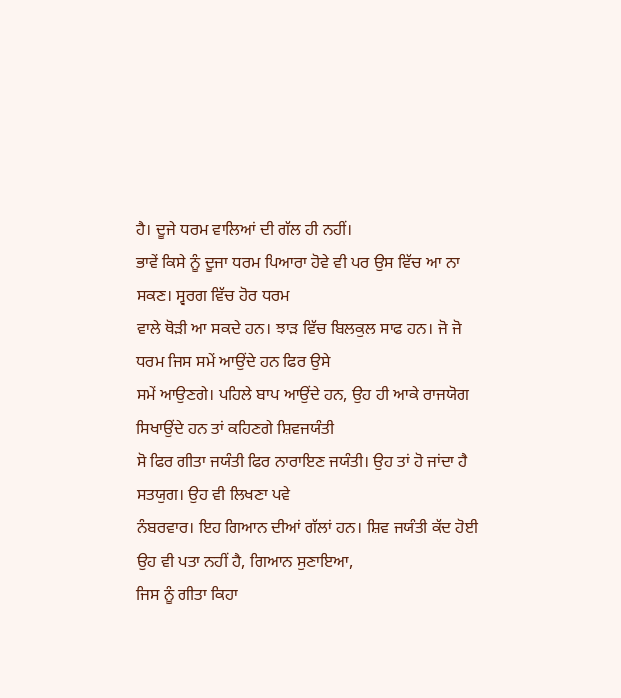ਹੈ। ਦੂਜੇ ਧਰਮ ਵਾਲਿਆਂ ਦੀ ਗੱਲ ਹੀ ਨਹੀਂ।
ਭਾਵੇਂ ਕਿਸੇ ਨੂੰ ਦੂਜਾ ਧਰਮ ਪਿਆਰਾ ਹੋਵੇ ਵੀ ਪਰ ਉਸ ਵਿੱਚ ਆ ਨਾ ਸਕਣ। ਸ੍ਵਰਗ ਵਿੱਚ ਹੋਰ ਧਰਮ
ਵਾਲੇ ਥੋੜੀ ਆ ਸਕਦੇ ਹਨ। ਝਾੜ ਵਿੱਚ ਬਿਲਕੁਲ ਸਾਫ ਹਨ। ਜੋ ਜੋ ਧਰਮ ਜਿਸ ਸਮੇਂ ਆਉਂਦੇ ਹਨ ਫਿਰ ਉਸੇ
ਸਮੇਂ ਆਉਣਗੇ। ਪਹਿਲੇ ਬਾਪ ਆਉਂਦੇ ਹਨ, ਉਹ ਹੀ ਆਕੇ ਰਾਜਯੋਗ ਸਿਖਾਉਂਦੇ ਹਨ ਤਾਂ ਕਹਿਣਗੇ ਸ਼ਿਵਜਯੰਤੀ
ਸੋ ਫਿਰ ਗੀਤਾ ਜਯੰਤੀ ਫਿਰ ਨਾਰਾਇਣ ਜਯੰਤੀ। ਉਹ ਤਾਂ ਹੋ ਜਾਂਦਾ ਹੈ ਸਤਯੁਗ। ਉਹ ਵੀ ਲਿਖਣਾ ਪਵੇ
ਨੰਬਰਵਾਰ। ਇਹ ਗਿਆਨ ਦੀਆਂ ਗੱਲਾਂ ਹਨ। ਸ਼ਿਵ ਜਯੰਤੀ ਕੱਦ ਹੋਈ ਉਹ ਵੀ ਪਤਾ ਨਹੀਂ ਹੈ, ਗਿਆਨ ਸੁਣਾਇਆ,
ਜਿਸ ਨੂੰ ਗੀਤਾ ਕਿਹਾ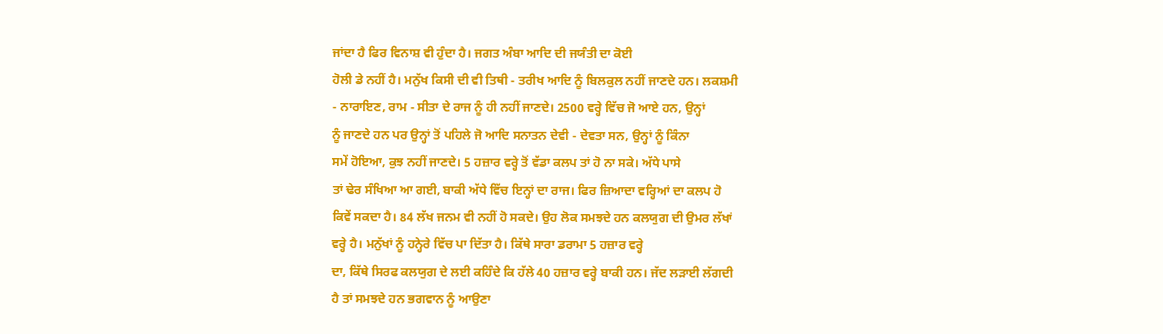ਜਾਂਦਾ ਹੈ ਫਿਰ ਵਿਨਾਸ਼ ਵੀ ਹੁੰਦਾ ਹੈ। ਜਗਤ ਅੰਬਾ ਆਦਿ ਦੀ ਜਯੰਤੀ ਦਾ ਕੋਈ
ਹੋਲੀ ਡੇ ਨਹੀਂ ਹੈ। ਮਨੁੱਖ ਕਿਸੀ ਦੀ ਵੀ ਤਿਥੀ - ਤਰੀਖ ਆਦਿ ਨੂੰ ਬਿਲਕੁਲ ਨਹੀਂ ਜਾਣਦੇ ਹਨ। ਲਕਸ਼ਮੀ
- ਨਾਰਾਇਣ, ਰਾਮ - ਸੀਤਾ ਦੇ ਰਾਜ ਨੂੰ ਹੀ ਨਹੀਂ ਜਾਣਦੇ। 2500 ਵਰ੍ਹੇ ਵਿੱਚ ਜੋ ਆਏ ਹਨ, ਉਨ੍ਹਾਂ
ਨੂੰ ਜਾਣਦੇ ਹਨ ਪਰ ਉਨ੍ਹਾਂ ਤੋਂ ਪਹਿਲੇ ਜੋ ਆਦਿ ਸਨਾਤਨ ਦੇਵੀ - ਦੇਵਤਾ ਸਨ, ਉਨ੍ਹਾਂ ਨੂੰ ਕਿੰਨਾ
ਸਮੇਂ ਹੋਇਆ, ਕੁਝ ਨਹੀਂ ਜਾਣਦੇ। 5 ਹਜ਼ਾਰ ਵਰ੍ਹੇ ਤੋਂ ਵੱਡਾ ਕਲਪ ਤਾਂ ਹੋ ਨਾ ਸਕੇ। ਅੱਧੇ ਪਾਸੇ
ਤਾਂ ਢੇਰ ਸੰਖਿਆ ਆ ਗਈ, ਬਾਕੀ ਅੱਧੇ ਵਿੱਚ ਇਨ੍ਹਾਂ ਦਾ ਰਾਜ। ਫਿਰ ਜ਼ਿਆਦਾ ਵਰ੍ਹਿਆਂ ਦਾ ਕਲਪ ਹੋ
ਕਿਵੇਂ ਸਕਦਾ ਹੈ। 84 ਲੱਖ ਜਨਮ ਵੀ ਨਹੀਂ ਹੋ ਸਕਦੇ। ਉਹ ਲੋਕ ਸਮਝਦੇ ਹਨ ਕਲਯੁਗ ਦੀ ਉਮਰ ਲੱਖਾਂ
ਵਰ੍ਹੇ ਹੈ। ਮਨੁੱਖਾਂ ਨੂੰ ਹਨ੍ਹੇਰੇ ਵਿੱਚ ਪਾ ਦਿੱਤਾ ਹੈ। ਕਿੱਥੇ ਸਾਰਾ ਡਰਾਮਾ 5 ਹਜ਼ਾਰ ਵਰ੍ਹੇ
ਦਾ, ਕਿੱਥੇ ਸਿਰਫ ਕਲਯੁਗ ਦੇ ਲਈ ਕਹਿੰਦੇ ਕਿ ਹੱਲੇ 40 ਹਜ਼ਾਰ ਵਰ੍ਹੇ ਬਾਕੀ ਹਨ। ਜੱਦ ਲੜਾਈ ਲੱਗਦੀ
ਹੈ ਤਾਂ ਸਮਝਦੇ ਹਨ ਭਗਵਾਨ ਨੂੰ ਆਉਣਾ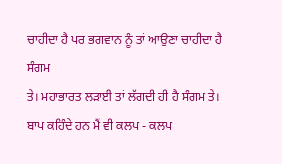ਚਾਹੀਦਾ ਹੈ ਪਰ ਭਗਵਾਨ ਨੂੰ ਤਾਂ ਆਉਣਾ ਚਾਹੀਦਾ ਹੈ ਸੰਗਮ
ਤੇ। ਮਹਾਭਾਰਤ ਲੜਾਈ ਤਾਂ ਲੱਗਦੀ ਹੀ ਹੈ ਸੰਗਮ ਤੇ। ਬਾਪ ਕਹਿੰਦੇ ਹਨ ਮੈਂ ਵੀ ਕਲਪ - ਕਲਪ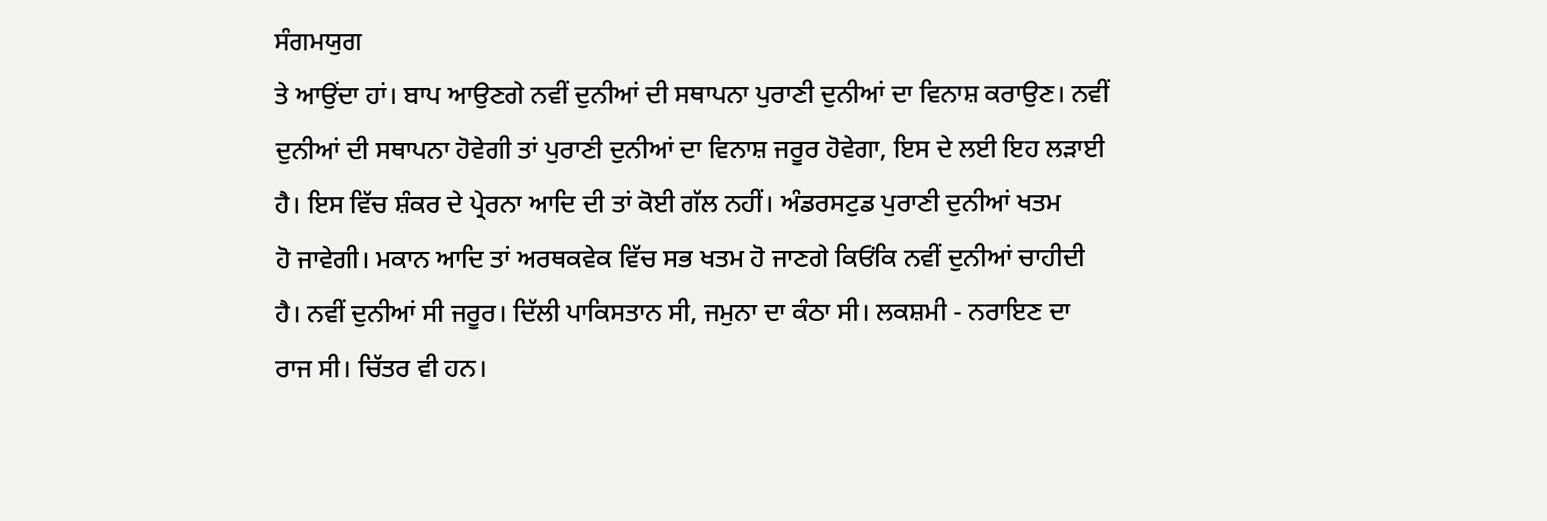ਸੰਗਮਯੁਗ
ਤੇ ਆਉਂਦਾ ਹਾਂ। ਬਾਪ ਆਉਣਗੇ ਨਵੀਂ ਦੁਨੀਆਂ ਦੀ ਸਥਾਪਨਾ ਪੁਰਾਣੀ ਦੁਨੀਆਂ ਦਾ ਵਿਨਾਸ਼ ਕਰਾਉਣ। ਨਵੀਂ
ਦੁਨੀਆਂ ਦੀ ਸਥਾਪਨਾ ਹੋਵੇਗੀ ਤਾਂ ਪੁਰਾਣੀ ਦੁਨੀਆਂ ਦਾ ਵਿਨਾਸ਼ ਜਰੂਰ ਹੋਵੇਗਾ, ਇਸ ਦੇ ਲਈ ਇਹ ਲੜਾਈ
ਹੈ। ਇਸ ਵਿੱਚ ਸ਼ੰਕਰ ਦੇ ਪ੍ਰੇਰਨਾ ਆਦਿ ਦੀ ਤਾਂ ਕੋਈ ਗੱਲ ਨਹੀਂ। ਅੰਡਰਸਟੁਡ ਪੁਰਾਣੀ ਦੁਨੀਆਂ ਖਤਮ
ਹੋ ਜਾਵੇਗੀ। ਮਕਾਨ ਆਦਿ ਤਾਂ ਅਰਥਕਵੇਕ ਵਿੱਚ ਸਭ ਖਤਮ ਹੋ ਜਾਣਗੇ ਕਿਓਂਕਿ ਨਵੀਂ ਦੁਨੀਆਂ ਚਾਹੀਦੀ
ਹੈ। ਨਵੀਂ ਦੁਨੀਆਂ ਸੀ ਜਰੂਰ। ਦਿੱਲੀ ਪਾਕਿਸਤਾਨ ਸੀ, ਜਮੁਨਾ ਦਾ ਕੰਠਾ ਸੀ। ਲਕਸ਼ਮੀ - ਨਰਾਇਣ ਦਾ
ਰਾਜ ਸੀ। ਚਿੱਤਰ ਵੀ ਹਨ।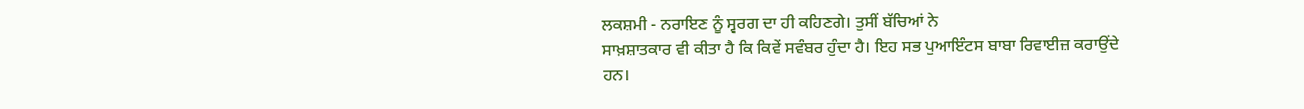ਲਕਸ਼ਮੀ - ਨਰਾਇਣ ਨੂੰ ਸ੍ਵਰਗ ਦਾ ਹੀ ਕਹਿਣਗੇ। ਤੁਸੀਂ ਬੱਚਿਆਂ ਨੇ
ਸਾਖ਼ਸ਼ਾਤਕਾਰ ਵੀ ਕੀਤਾ ਹੈ ਕਿ ਕਿਵੇਂ ਸਵੰਬਰ ਹੁੰਦਾ ਹੈ। ਇਹ ਸਭ ਪੁਆਇੰਟਸ ਬਾਬਾ ਰਿਵਾਈਜ਼ ਕਰਾਉਂਦੇ
ਹਨ।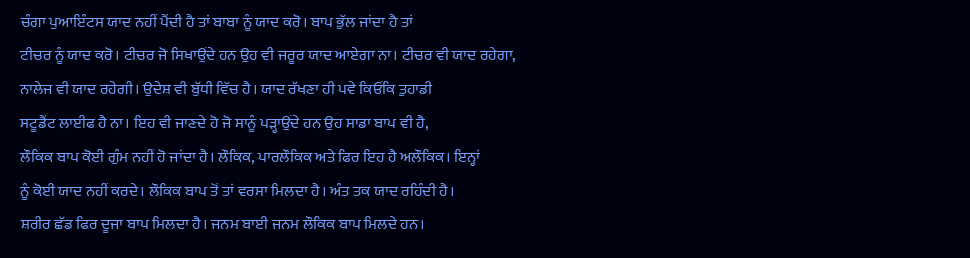ਚੰਗਾ ਪੁਆਇੰਟਸ ਯਾਦ ਨਹੀਂ ਪੈਂਦੀ ਹੈ ਤਾਂ ਬਾਬਾ ਨੂੰ ਯਾਦ ਕਰੋ। ਬਾਪ ਭੁੱਲ ਜਾਂਦਾ ਹੈ ਤਾਂ
ਟੀਚਰ ਨੂੰ ਯਾਦ ਕਰੋ। ਟੀਚਰ ਜੋ ਸਿਖਾਉਂਦੇ ਹਨ ਉਹ ਵੀ ਜਰੂਰ ਯਾਦ ਆਏਗਾ ਨਾ। ਟੀਚਰ ਵੀ ਯਾਦ ਰਹੇਗਾ,
ਨਾਲੇਜ ਵੀ ਯਾਦ ਰਹੇਗੀ। ਉਦੇਸ਼ ਵੀ ਬੁੱਧੀ ਵਿੱਚ ਹੈ। ਯਾਦ ਰੱਖਣਾ ਹੀ ਪਵੇ ਕਿਓਂਕਿ ਤੁਹਾਡੀ
ਸਟੂਡੈਂਟ ਲਾਈਫ ਹੈ ਨਾ। ਇਹ ਵੀ ਜਾਣਦੇ ਹੋ ਜੋ ਸਾਨੂੰ ਪੜ੍ਹਾਉਂਦੇ ਹਨ ਉਹ ਸਾਡਾ ਬਾਪ ਵੀ ਹੈ,
ਲੌਕਿਕ ਬਾਪ ਕੋਈ ਗੁੰਮ ਨਹੀਂ ਹੋ ਜਾਂਦਾ ਹੈ। ਲੌਕਿਕ, ਪਾਰਲੌਕਿਕ ਅਤੇ ਫਿਰ ਇਹ ਹੈ ਅਲੌਕਿਕ। ਇਨ੍ਹਾਂ
ਨੂੰ ਕੋਈ ਯਾਦ ਨਹੀਂ ਕਰਦੇ। ਲੌਕਿਕ ਬਾਪ ਤੋਂ ਤਾਂ ਵਰਸਾ ਮਿਲਦਾ ਹੈ। ਅੰਤ ਤਕ ਯਾਦ ਰਹਿੰਦੀ ਹੈ।
ਸ਼ਰੀਰ ਛੱਡ ਫਿਰ ਦੂਜਾ ਬਾਪ ਮਿਲਦਾ ਹੈ। ਜਨਮ ਬਾਈ ਜਨਮ ਲੌਕਿਕ ਬਾਪ ਮਿਲਦੇ ਹਨ।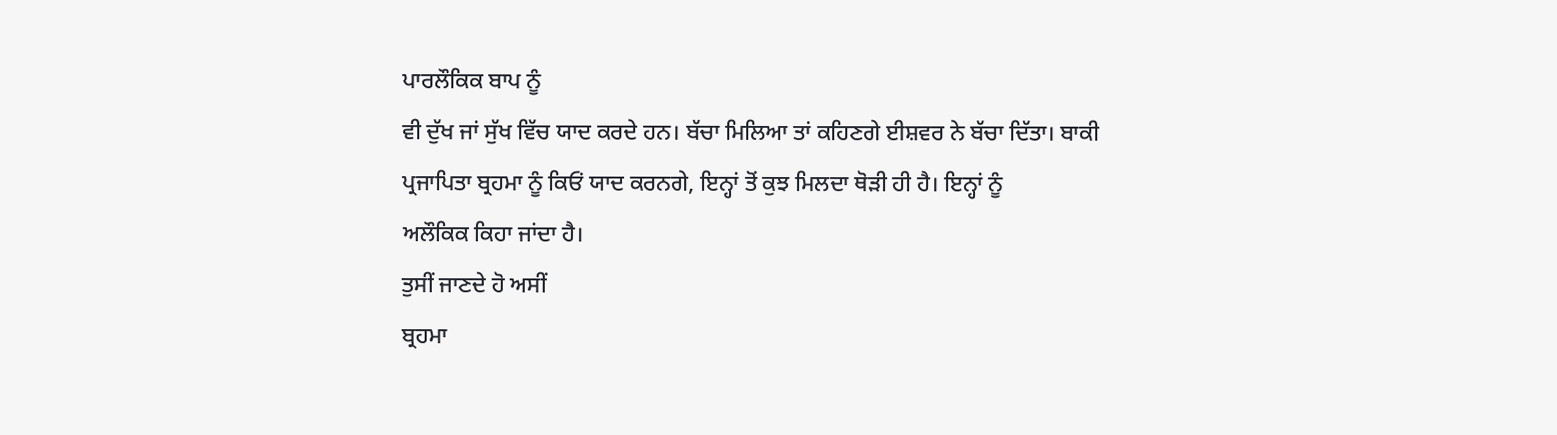ਪਾਰਲੌਕਿਕ ਬਾਪ ਨੂੰ
ਵੀ ਦੁੱਖ ਜਾਂ ਸੁੱਖ ਵਿੱਚ ਯਾਦ ਕਰਦੇ ਹਨ। ਬੱਚਾ ਮਿਲਿਆ ਤਾਂ ਕਹਿਣਗੇ ਈਸ਼ਵਰ ਨੇ ਬੱਚਾ ਦਿੱਤਾ। ਬਾਕੀ
ਪ੍ਰਜਾਪਿਤਾ ਬ੍ਰਹਮਾ ਨੂੰ ਕਿਓਂ ਯਾਦ ਕਰਨਗੇ, ਇਨ੍ਹਾਂ ਤੋਂ ਕੁਝ ਮਿਲਦਾ ਥੋੜੀ ਹੀ ਹੈ। ਇਨ੍ਹਾਂ ਨੂੰ
ਅਲੌਕਿਕ ਕਿਹਾ ਜਾਂਦਾ ਹੈ।
ਤੁਸੀਂ ਜਾਣਦੇ ਹੋ ਅਸੀਂ
ਬ੍ਰਹਮਾ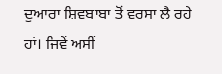ਦੁਆਰਾ ਸ਼ਿਵਬਾਬਾ ਤੋਂ ਵਰਸਾ ਲੈ ਰਹੇ ਹਾਂ। ਜਿਵੇਂ ਅਸੀਂ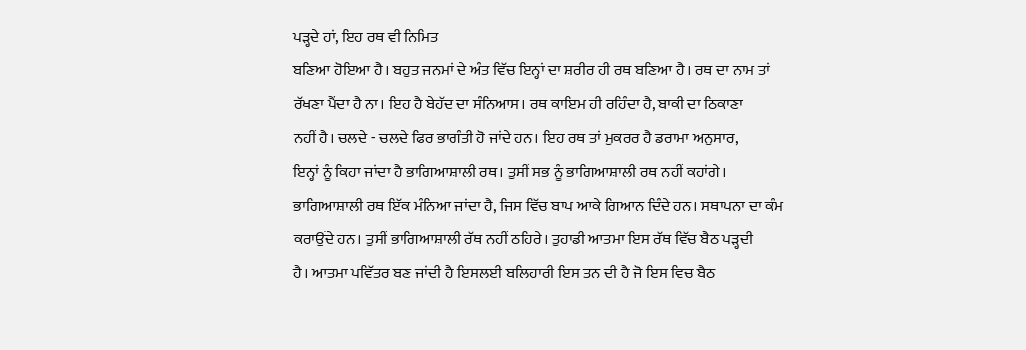ਪੜ੍ਹਦੇ ਹਾਂ, ਇਹ ਰਥ ਵੀ ਨਿਮਿਤ
ਬਣਿਆ ਹੋਇਆ ਹੈ। ਬਹੁਤ ਜਨਮਾਂ ਦੇ ਅੰਤ ਵਿੱਚ ਇਨ੍ਹਾਂ ਦਾ ਸ਼ਰੀਰ ਹੀ ਰਥ ਬਣਿਆ ਹੈ। ਰਥ ਦਾ ਨਾਮ ਤਾਂ
ਰੱਖਣਾ ਪੈਂਦਾ ਹੈ ਨਾ। ਇਹ ਹੈ ਬੇਹੱਦ ਦਾ ਸੰਨਿਆਸ। ਰਥ ਕਾਇਮ ਹੀ ਰਹਿੰਦਾ ਹੈ, ਬਾਕੀ ਦਾ ਠਿਕਾਣਾ
ਨਹੀਂ ਹੈ। ਚਲਦੇ - ਚਲਦੇ ਫਿਰ ਭਾਗੰਤੀ ਹੋ ਜਾਂਦੇ ਹਨ। ਇਹ ਰਥ ਤਾਂ ਮੁਕਰਰ ਹੈ ਡਰਾਮਾ ਅਨੁਸਾਰ,
ਇਨ੍ਹਾਂ ਨੂੰ ਕਿਹਾ ਜਾਂਦਾ ਹੈ ਭਾਗਿਆਸ਼ਾਲੀ ਰਥ। ਤੁਸੀਂ ਸਭ ਨੂੰ ਭਾਗਿਆਸ਼ਾਲੀ ਰਥ ਨਹੀਂ ਕਹਾਂਗੇ।
ਭਾਗਿਆਸ਼ਾਲੀ ਰਥ ਇੱਕ ਮੰਨਿਆ ਜਾਂਦਾ ਹੈ, ਜਿਸ ਵਿੱਚ ਬਾਪ ਆਕੇ ਗਿਆਨ ਦਿੰਦੇ ਹਨ। ਸਥਾਪਨਾ ਦਾ ਕੰਮ
ਕਰਾਉਂਦੇ ਹਨ। ਤੁਸੀਂ ਭਾਗਿਆਸ਼ਾਲੀ ਰੱਥ ਨਹੀਂ ਠਹਿਰੇ। ਤੁਹਾਡੀ ਆਤਮਾ ਇਸ ਰੱਥ ਵਿੱਚ ਬੈਠ ਪੜ੍ਹਦੀ
ਹੈ। ਆਤਮਾ ਪਵਿੱਤਰ ਬਣ ਜਾਂਦੀ ਹੈ ਇਸਲਈ ਬਲਿਹਾਰੀ ਇਸ ਤਨ ਦੀ ਹੈ ਜੋ ਇਸ ਵਿਚ ਬੈਠ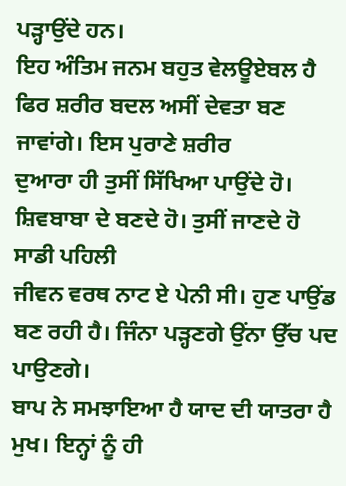ਪੜ੍ਹਾਉਂਦੇ ਹਨ।
ਇਹ ਅੰਤਿਮ ਜਨਮ ਬਹੁਤ ਵੇਲਊਏਬਲ ਹੈ ਫਿਰ ਸ਼ਰੀਰ ਬਦਲ ਅਸੀਂ ਦੇਵਤਾ ਬਣ ਜਾਵਾਂਗੇ। ਇਸ ਪੁਰਾਣੇ ਸ਼ਰੀਰ
ਦੁਆਰਾ ਹੀ ਤੁਸੀਂ ਸਿੱਖਿਆ ਪਾਉਂਦੇ ਹੋ। ਸ਼ਿਵਬਾਬਾ ਦੇ ਬਣਦੇ ਹੋ। ਤੁਸੀਂ ਜਾਣਦੇ ਹੋ ਸਾਡੀ ਪਹਿਲੀ
ਜੀਵਨ ਵਰਥ ਨਾਟ ਏ ਪੇਨੀ ਸੀ। ਹੁਣ ਪਾਉਂਡ ਬਣ ਰਹੀ ਹੈ। ਜਿੰਨਾ ਪੜ੍ਹਣਗੇ ਉਂਨਾ ਉੱਚ ਪਦ ਪਾਉਣਗੇ।
ਬਾਪ ਨੇ ਸਮਝਾਇਆ ਹੈ ਯਾਦ ਦੀ ਯਾਤਰਾ ਹੈ ਮੁਖ। ਇਨ੍ਹਾਂ ਨੂੰ ਹੀ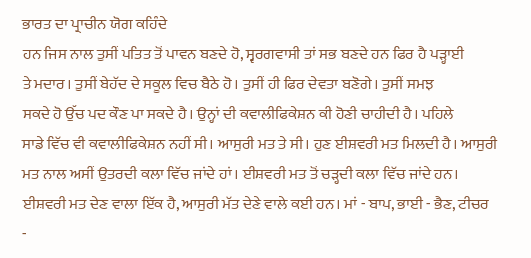ਭਾਰਤ ਦਾ ਪ੍ਰਾਚੀਨ ਯੋਗ ਕਹਿੰਦੇ
ਹਨ ਜਿਸ ਨਾਲ ਤੁਸੀਂ ਪਤਿਤ ਤੋਂ ਪਾਵਨ ਬਣਦੇ ਹੋ, ਸ੍ਵਰਗਵਾਸੀ ਤਾਂ ਸਭ ਬਣਦੇ ਹਨ ਫਿਰ ਹੈ ਪੜ੍ਹਾਈ
ਤੇ ਮਦਾਰ। ਤੁਸੀਂ ਬੇਹੱਦ ਦੇ ਸਕੂਲ ਵਿਚ ਬੈਠੇ ਹੋ। ਤੁਸੀਂ ਹੀ ਫਿਰ ਦੇਵਤਾ ਬਣੋਗੇ। ਤੁਸੀਂ ਸਮਝ
ਸਕਦੇ ਹੋ ਉੱਚ ਪਦ ਕੌਣ ਪਾ ਸਕਦੇ ਹੈ। ਉਨ੍ਹਾਂ ਦੀ ਕਵਾਲੀਫਿਕੇਸ਼ਨ ਕੀ ਹੋਣੀ ਚਾਹੀਦੀ ਹੈ। ਪਹਿਲੇ
ਸਾਡੇ ਵਿੱਚ ਵੀ ਕਵਾਲੀਫਿਕੇਸ਼ਨ ਨਹੀਂ ਸੀ। ਆਸੁਰੀ ਮਤ ਤੇ ਸੀ। ਹੁਣ ਈਸ਼ਵਰੀ ਮਤ ਮਿਲਦੀ ਹੈ। ਆਸੁਰੀ
ਮਤ ਨਾਲ ਅਸੀਂ ਉਤਰਦੀ ਕਲਾ ਵਿੱਚ ਜਾਂਦੇ ਹਾਂ। ਈਸ਼ਵਰੀ ਮਤ ਤੋਂ ਚੜ੍ਹਦੀ ਕਲਾ ਵਿੱਚ ਜਾਂਦੇ ਹਨ।
ਈਸ਼ਵਰੀ ਮਤ ਦੇਣ ਵਾਲਾ ਇੱਕ ਹੈ, ਆਸੁਰੀ ਮੱਤ ਦੇਣੇ ਵਾਲੇ ਕਈ ਹਨ। ਮਾਂ - ਬਾਪ, ਭਾਈ - ਭੈਣ, ਟੀਚਰ
-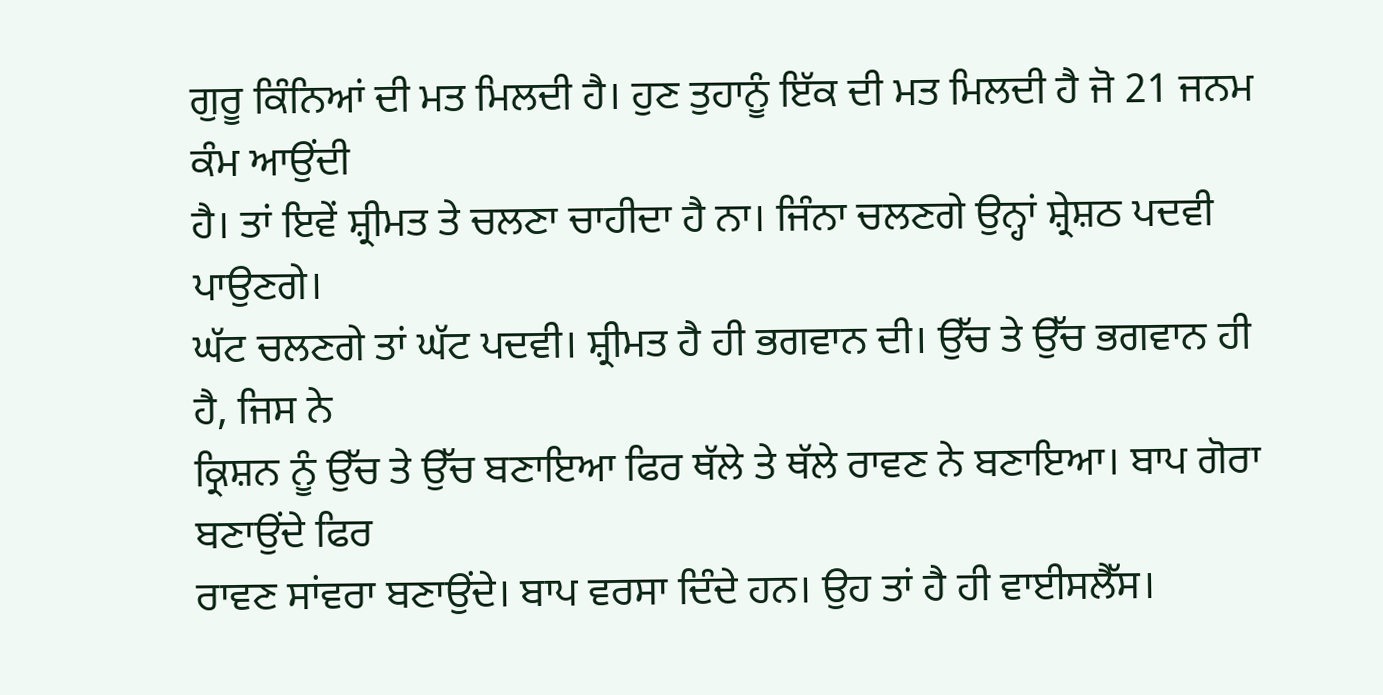ਗੁਰੂ ਕਿੰਨਿਆਂ ਦੀ ਮਤ ਮਿਲਦੀ ਹੈ। ਹੁਣ ਤੁਹਾਨੂੰ ਇੱਕ ਦੀ ਮਤ ਮਿਲਦੀ ਹੈ ਜੋ 21 ਜਨਮ ਕੰਮ ਆਉਂਦੀ
ਹੈ। ਤਾਂ ਇਵੇਂ ਸ਼੍ਰੀਮਤ ਤੇ ਚਲਣਾ ਚਾਹੀਦਾ ਹੈ ਨਾ। ਜਿੰਨਾ ਚਲਣਗੇ ਉਨ੍ਹਾਂ ਸ਼੍ਰੇਸ਼ਠ ਪਦਵੀ ਪਾਉਣਗੇ।
ਘੱਟ ਚਲਣਗੇ ਤਾਂ ਘੱਟ ਪਦਵੀ। ਸ਼੍ਰੀਮਤ ਹੈ ਹੀ ਭਗਵਾਨ ਦੀ। ਉੱਚ ਤੇ ਉੱਚ ਭਗਵਾਨ ਹੀ ਹੈ, ਜਿਸ ਨੇ
ਕ੍ਰਿਸ਼ਨ ਨੂੰ ਉੱਚ ਤੇ ਉੱਚ ਬਣਾਇਆ ਫਿਰ ਥੱਲੇ ਤੇ ਥੱਲੇ ਰਾਵਣ ਨੇ ਬਣਾਇਆ। ਬਾਪ ਗੋਰਾ ਬਣਾਉਂਦੇ ਫਿਰ
ਰਾਵਣ ਸਾਂਵਰਾ ਬਣਾਉਂਦੇ। ਬਾਪ ਵਰਸਾ ਦਿੰਦੇ ਹਨ। ਉਹ ਤਾਂ ਹੈ ਹੀ ਵਾਈਸਲੈੱਸ।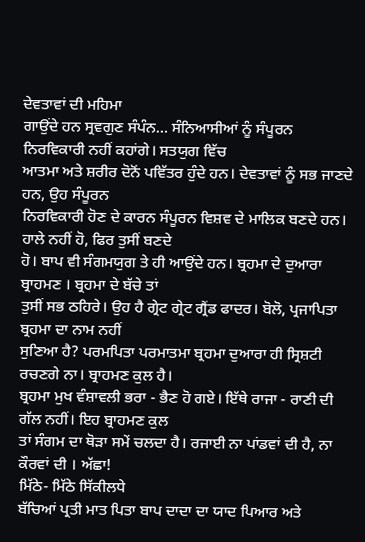ਦੇਵਤਾਵਾਂ ਦੀ ਮਹਿਮਾ
ਗਾਉਂਦੇ ਹਨ ਸ੍ਰਵਗੁਣ ਸੰਪੰਨ… ਸੰਨਿਆਸੀਆਂ ਨੂੰ ਸੰਪੂਰਨ ਨਿਰਵਿਕਾਰੀ ਨਹੀਂ ਕਹਾਂਗੇ। ਸਤਯੁਗ ਵਿੱਚ
ਆਤਮਾ ਅਤੇ ਸ਼ਰੀਰ ਦੋਨੋਂ ਪਵਿੱਤਰ ਹੁੰਦੇ ਹਨ। ਦੇਵਤਾਵਾਂ ਨੂੰ ਸਭ ਜਾਣਦੇ ਹਨ, ਉਹ ਸੰਪੂਰਨ
ਨਿਰਵਿਕਾਰੀ ਹੋਣ ਦੇ ਕਾਰਨ ਸੰਪੂਰਨ ਵਿਸ਼ਵ ਦੇ ਮਾਲਿਕ ਬਣਦੇ ਹਨ। ਹਾਲੇ ਨਹੀਂ ਹੋ, ਫਿਰ ਤੁਸੀਂ ਬਣਦੇ
ਹੋ। ਬਾਪ ਵੀ ਸੰਗਮਯੁਗ ਤੇ ਹੀ ਆਉਂਦੇ ਹਨ। ਬ੍ਰਹਮਾ ਦੇ ਦੁਆਰਾ ਬ੍ਰਾਹਮਣ । ਬ੍ਰਹਮਾ ਦੇ ਬੱਚੇ ਤਾਂ
ਤੁਸੀਂ ਸਭ ਠਹਿਰੇ। ਉਹ ਹੈ ਗ੍ਰੇਟ ਗ੍ਰੇਟ ਗ੍ਰੈਂਡ ਫਾਦਰ। ਬੋਲੋ, ਪ੍ਰਜਾਪਿਤਾ ਬ੍ਰਹਮਾ ਦਾ ਨਾਮ ਨਹੀਂ
ਸੁਣਿਆ ਹੈ? ਪਰਮਪਿਤਾ ਪਰਮਾਤਮਾ ਬ੍ਰਹਮਾ ਦੁਆਰਾ ਹੀ ਸ੍ਰਿਸ਼ਟੀ ਰਚਣਗੇ ਨਾ। ਬ੍ਰਾਹਮਣ ਕੁਲ ਹੈ।
ਬ੍ਰਹਮਾ ਮੁਖ ਵੰਸ਼ਾਵਲੀ ਭਰਾ - ਭੈਣ ਹੋ ਗਏ। ਇੱਥੇ ਰਾਜਾ - ਰਾਣੀ ਦੀ ਗੱਲ ਨਹੀਂ। ਇਹ ਬ੍ਰਾਹਮਣ ਕੁਲ
ਤਾਂ ਸੰਗਮ ਦਾ ਥੋੜਾ ਸਮੇਂ ਚਲਦਾ ਹੈ। ਰਜਾਈ ਨਾ ਪਾਂਡਵਾਂ ਦੀ ਹੈ, ਨਾ ਕੌਰਵਾਂ ਦੀ । ਅੱਛਾ!
ਮਿੱਠੇ- ਮਿੱਠੇ ਸਿੱਕੀਲਧੇ
ਬੱਚਿਆਂ ਪ੍ਰਤੀ ਮਾਤ ਪਿਤਾ ਬਾਪ ਦਾਦਾ ਦਾ ਯਾਦ ਪਿਆਰ ਅਤੇ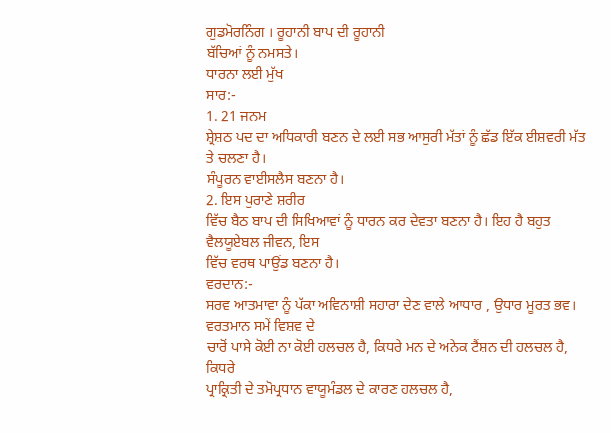ਗੁਡਮੋਰਨਿੰਗ । ਰੂਹਾਨੀ ਬਾਪ ਦੀ ਰੂਹਾਨੀ
ਬੱਚਿਆਂ ਨੂੰ ਨਮਸਤੇ।
ਧਾਰਨਾ ਲਈ ਮੁੱਖ
ਸਾਰ:-
1. 21 ਜਨਮ
ਸ਼੍ਰੇਸ਼ਠ ਪਦ ਦਾ ਅਧਿਕਾਰੀ ਬਣਨ ਦੇ ਲਈ ਸਭ ਆਸੁਰੀ ਮੱਤਾਂ ਨੂੰ ਛੱਡ ਇੱਕ ਈਸ਼ਵਰੀ ਮੱਤ ਤੇ ਚਲਣਾ ਹੈ।
ਸੰਪੂਰਨ ਵਾਈਸਲੈਸ ਬਣਨਾ ਹੈ।
2. ਇਸ ਪੁਰਾਣੇ ਸ਼ਰੀਰ
ਵਿੱਚ ਬੈਠ ਬਾਪ ਦੀ ਸਿਖਿਆਵਾਂ ਨੂੰ ਧਾਰਨ ਕਰ ਦੇਵਤਾ ਬਣਨਾ ਹੈ। ਇਹ ਹੈ ਬਹੁਤ ਵੈਲਯੂਏਬਲ ਜੀਵਨ, ਇਸ
ਵਿੱਚ ਵਰਥ ਪਾਉਂਡ ਬਣਨਾ ਹੈ।
ਵਰਦਾਨ:-
ਸਰਵ ਆਤਮਾਵਾ ਨੂੰ ਪੱਕਾ ਅਵਿਨਾਸ਼ੀ ਸਹਾਰਾ ਦੇਣ ਵਾਲੇ ਆਧਾਰ , ਉਧਾਰ ਮੂਰਤ ਭਵ।
ਵਰਤਮਾਨ ਸਮੇਂ ਵਿਸ਼ਵ ਦੇ
ਚਾਰੋਂ ਪਾਸੇ ਕੋਈ ਨਾ ਕੋਈ ਹਲਚਲ ਹੈ, ਕਿਧਰੇ ਮਨ ਦੇ ਅਨੇਕ ਟੈਂਸ਼ਨ ਦੀ ਹਲਚਲ ਹੈ, ਕਿਧਰੇ
ਪ੍ਰਾਕ੍ਰਿਤੀ ਦੇ ਤਮੋਪ੍ਰਧਾਨ ਵਾਯੂਮੰਡਲ ਦੇ ਕਾਰਣ ਹਲਚਲ ਹੈ,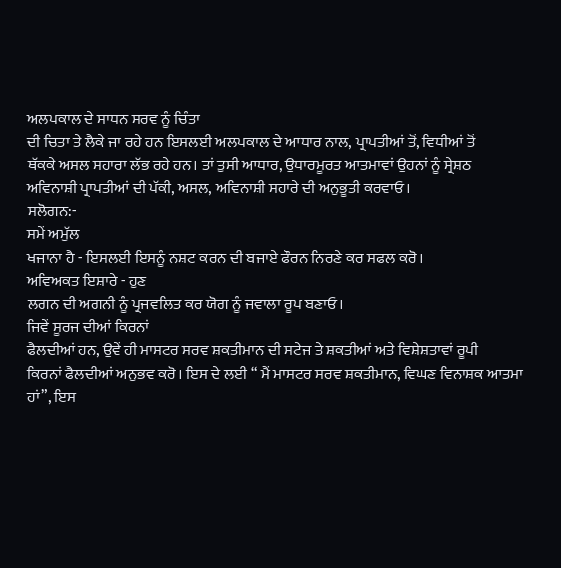ਅਲਪਕਾਲ ਦੇ ਸਾਧਨ ਸਰਵ ਨੂੰ ਚਿੰਤਾ
ਦੀ ਚਿਤਾ ਤੇ ਲੈਕੇ ਜਾ ਰਹੇ ਹਨ ਇਸਲਈ ਅਲਪਕਾਲ ਦੇ ਆਧਾਰ ਨਾਲ, ਪ੍ਰਾਪਤੀਆਂ ਤੋਂ, ਵਿਧੀਆਂ ਤੋਂ
ਥੱਕਕੇ ਅਸਲ ਸਹਾਰਾ ਲੱਭ ਰਹੇ ਹਨ। ਤਾਂ ਤੁਸੀ ਆਧਾਰ, ਉਧਾਰਮੂਰਤ ਆਤਮਾਵਾਂ ਉਹਨਾਂ ਨੂੰ ਸ੍ਰੇਸ਼ਠ
ਅਵਿਨਾਸ਼ੀ ਪ੍ਰਾਪਤੀਆਂ ਦੀ ਪੱਕੀ, ਅਸਲ, ਅਵਿਨਾਸ਼ੀ ਸਹਾਰੇ ਦੀ ਅਨੁਭੂਤੀ ਕਰਵਾਓ।
ਸਲੋਗਨ:-
ਸਮੇਂ ਅਮੁੱਲ
ਖਜਾਨਾ ਹੈ - ਇਸਲਈ ਇਸਨੂੰ ਨਸ਼ਟ ਕਰਨ ਦੀ ਬਜਾਏ ਫੌਰਨ ਨਿਰਣੇ ਕਰ ਸਫਲ ਕਰੋ।
ਅਵਿਅਕਤ ਇਸ਼ਾਰੇ - ਹੁਣ
ਲਗਨ ਦੀ ਅਗਨੀ ਨੂੰ ਪ੍ਰਜਵਲਿਤ ਕਰ ਯੋਗ ਨੂੰ ਜਵਾਲਾ ਰੂਪ ਬਣਾਓ।
ਜਿਵੇਂ ਸੂਰਜ ਦੀਆਂ ਕਿਰਨਾਂ
ਫੈਲਦੀਆਂ ਹਨ, ਉਵੇਂ ਹੀ ਮਾਸਟਰ ਸਰਵ ਸ਼ਕਤੀਮਾਨ ਦੀ ਸਟੇਜ ਤੇ ਸ਼ਕਤੀਆਂ ਅਤੇ ਵਿਸ਼ੇਸ਼ਤਾਵਾਂ ਰੂਪੀ
ਕਿਰਨਾਂ ਫੈਲਦੀਆਂ ਅਨੁਭਵ ਕਰੋ। ਇਸ ਦੇ ਲਈ “ ਮੈਂ ਮਾਸਟਰ ਸਰਵ ਸ਼ਕਤੀਮਾਨ, ਵਿਘਣ ਵਿਨਾਸ਼ਕ ਆਤਮਾ
ਹਾਂ”, ਇਸ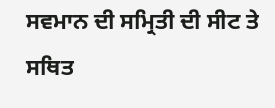ਸਵਮਾਨ ਦੀ ਸਮ੍ਰਿਤੀ ਦੀ ਸੀਟ ਤੇ ਸਥਿਤ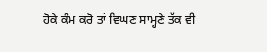ਹੋਕੇ ਕੰਮ ਕਰੋ ਤਾਂ ਵਿਘਣ ਸਾਮ੍ਹਣੇ ਤੱਕ ਵੀ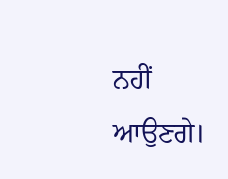ਨਹੀਂ
ਆਉਣਗੇ।